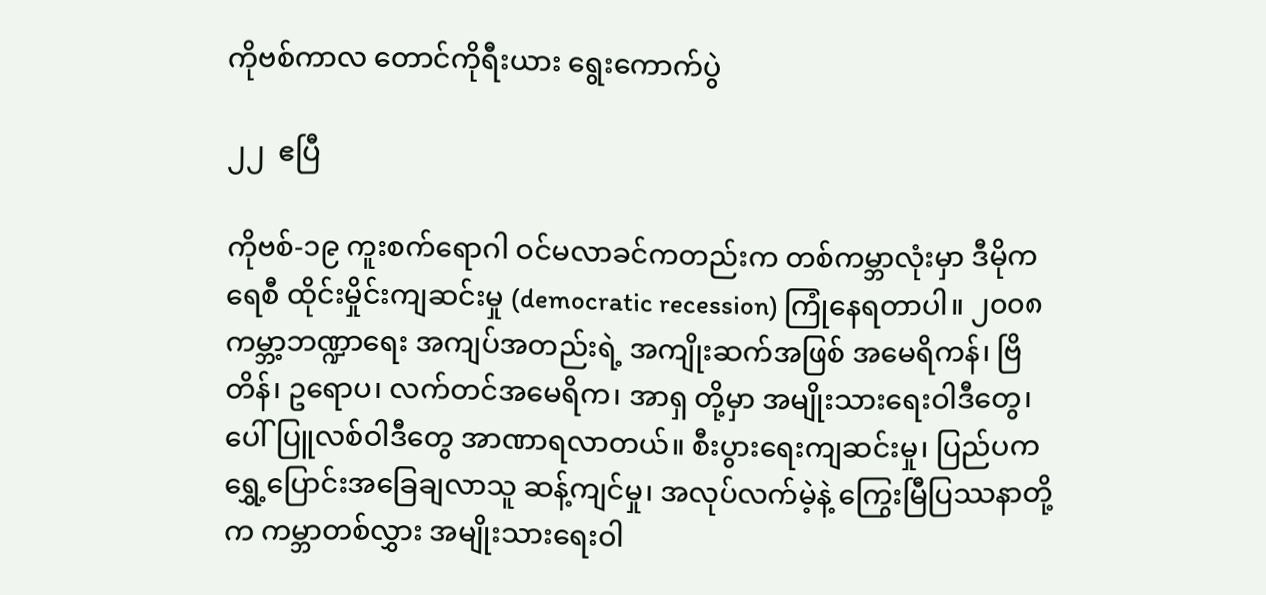ကိုဗစ်ကာလ တောင်ကိုရီးယား ရွေးကောက်ပွဲ

၂၂  ဧပြီ

ကိုဗစ်-၁၉ ကူးစက်ရောဂါ ဝင်မလာခင်ကတည်းက တစ်ကမ္ဘာလုံးမှာ ဒီမိုကရေစီ ထိုင်းမှိုင်းကျဆင်းမှု (democratic recession) ကြုံနေရတာပါ။ ၂၀၀၈ ကမ္ဘာ့ဘဏ္ဍာရေး အကျပ်အတည်းရဲ့ အကျိုးဆက်အဖြစ် အမေရိကန်၊ ဗြိတိန်၊ ဥရောပ၊ လက်တင်အမေရိက၊ အာရှ တို့မှာ အမျိုးသားရေးဝါဒီတွေ၊ ပေါ်ပြူလစ်ဝါဒီတွေ အာဏာရလာတယ်။ စီးပွားရေးကျဆင်းမှု၊ ပြည်ပက ရွှေ့ပြောင်းအခြေချလာသူ ဆန့်ကျင်မှု၊ အလုပ်လက်မဲ့နဲ့ ကြွေးမြီပြဿနာတို့က ကမ္ဘာတစ်လွှား အမျိုးသားရေးဝါ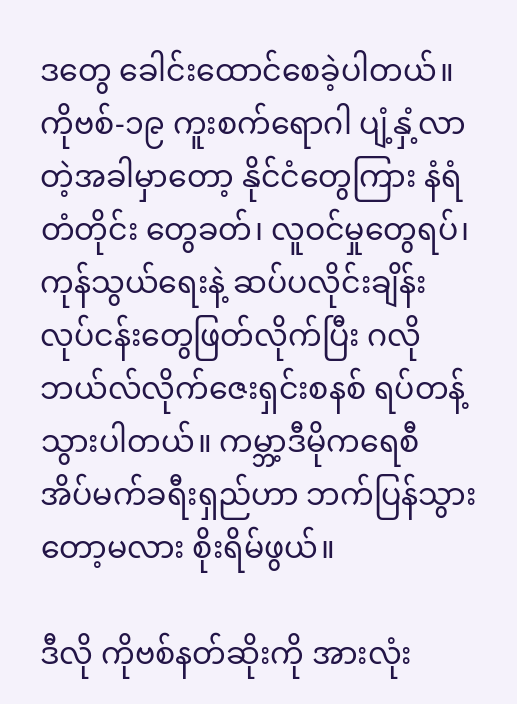ဒတွေ ခေါင်းထောင်စေခဲ့ပါတယ်။ ကိုဗစ်-၁၉ ကူးစက်ရောဂါ ပျံ့နှံ့လာတဲ့အခါမှာတော့ နိုင်ငံတွေကြား နံရံတံတိုင်း တွေခတ်၊ လူဝင်မှုတွေရပ်၊ ကုန်သွယ်ရေးနဲ့ ဆပ်ပလိုင်းချိန်း လုပ်ငန်းတွေဖြတ်လိုက်ပြီး ဂလိုဘယ်လ်လိုက်ဇေးရှင်းစနစ် ရပ်တန့်သွားပါတယ်။ ကမ္ဘာ့ဒီမိုကရေစီ အိပ်မက်ခရီးရှည်ဟာ ဘက်ပြန်သွားတော့မလား စိုးရိမ်ဖွယ်။

ဒီလို ကိုဗစ်နတ်ဆိုးကို အားလုံး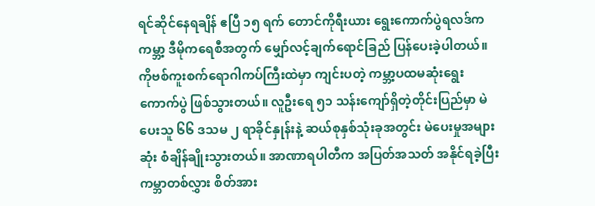ရင်ဆိုင်နေရချိန် ဧပြီ ၁၅ ရက် တောင်ကိုရီးယား ရွေးကောက်ပွဲရလဒ်က ကမ္ဘာ့ ဒီမိုကရေစီအတွက် မျှော်လင့်ချက်ရောင်ခြည် ပြန်ပေးခဲ့ပါတယ်။ ကိုဗစ်ကူးစက်ရောဂါကပ်ကြီးထဲမှာ ကျင်းပတဲ့ ကမ္ဘာ့ပထမဆုံးရွေးကောက်ပွဲ ဖြစ်သွားတယ်။ လူဦးရေ ၅၁ သန်းကျော်ရှိတဲ့တိုင်းပြည်မှာ မဲပေးသူ ၆၆ ဒသမ ၂ ရာခိုင်နှုန်းနဲ့ ဆယ်စုနှစ်သုံးခုအတွင်း မဲပေးမှုအများဆုံး စံချိန်ချိုးသွားတယ်။ အာဏာရပါတီက အပြတ်အသတ် အနိုင်ရခဲ့ပြီး ကမ္ဘာတစ်လွှား စိတ်အား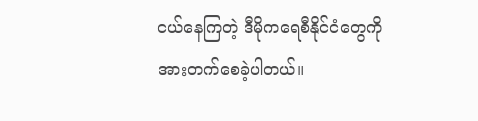ငယ်နေကြတဲ့ ဒီမိုကရေစီနိုင်ငံတွေကို အားတက်စေခဲ့ပါတယ်။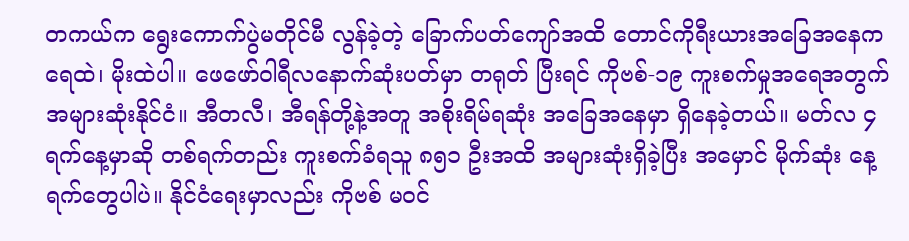တကယ်က ရွေးကောက်ပွဲမတိုင်မီ လွန်ခဲ့တဲ့ ခြောက်ပတ်ကျော်အထိ တောင်ကိုရီးယားအခြေအနေက ရေထဲ၊ မိုးထဲပါ။ ဖေဖော်ဝါရီလနောက်ဆုံးပတ်မှာ တရုတ် ပြီးရင် ကိုဗစ်-၁၉ ကူးစက်မှုအရေအတွက် အများဆုံးနိုင်ငံ။ အီတလီ၊ အီရန်တို့နဲ့အတူ အစိုးရိမ်ရဆုံး အခြေအနေမှာ ရှိနေခဲ့တယ်။ မတ်လ ၄ ရက်နေ့မှာဆို တစ်ရက်တည်း ကူးစက်ခံရသူ ၈၅၁ ဦးအထိ အများဆုံးရှိခဲ့ပြီး အမှောင် မိုက်ဆုံး နေ့ရက်တွေပါပဲ။ နိုင်ငံရေးမှာလည်း ကိုဗစ် မဝင်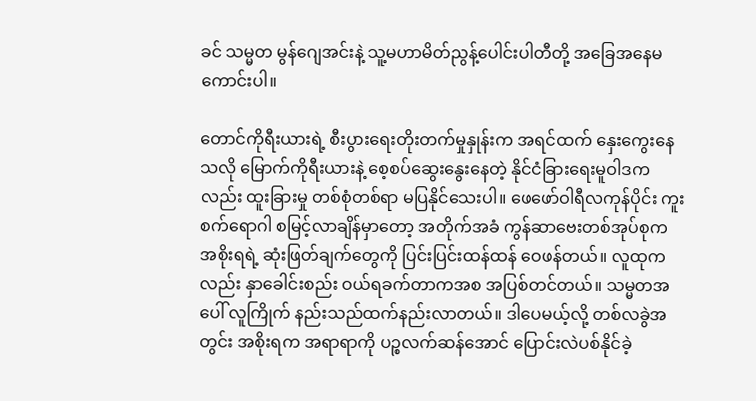ခင် သမ္မတ မွန်ဂျေအင်းနဲ့ သူ့မဟာမိတ်ညွန့်ပေါင်းပါတီတို့ အခြေအနေမကောင်းပါ။

တောင်ကိုရီးယားရဲ့ စီးပွားရေးတိုးတက်မှုနှုန်းက အရင်ထက် နှေးကွေးနေသလို မြောက်ကိုရီးယားနဲ့ စေ့စပ်ဆွေးနွေးနေတဲ့ နိုင်ငံခြားရေးမူဝါဒကလည်း ထူးခြားမှု တစ်စုံတစ်ရာ မပြနိုင်သေးပါ။ ဖေဖော်ဝါရီလကုန်ပိုင်း ကူးစက်ရောဂါ စမြင့်လာချိန်မှာတော့ အတိုက်အခံ ကွန်ဆာဗေးတစ်အုပ်စုက အစိုးရရဲ့ ဆုံးဖြတ်ချက်တွေကို ပြင်းပြင်းထန်ထန် ဝေဖန်တယ်။ လူထုကလည်း နှာခေါင်းစည်း ဝယ်ရခက်တာကအစ အပြစ်တင်တယ်။ သမ္မတအပေါ် လူကြိုက် နည်းသည်ထက်နည်းလာတယ်။ ဒါပေမယ့်လို့ တစ်လခွဲအတွင်း အစိုးရက အရာရာကို ပဉ္စလက်ဆန်အောင် ပြောင်းလဲပစ်နိုင်ခဲ့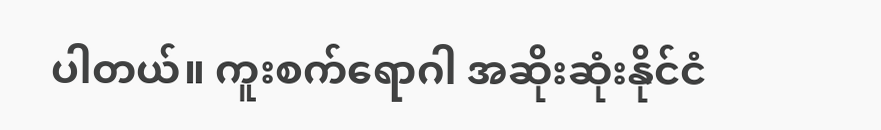ပါတယ်။ ကူးစက်ရောဂါ အဆိုးဆုံးနိုင်ငံ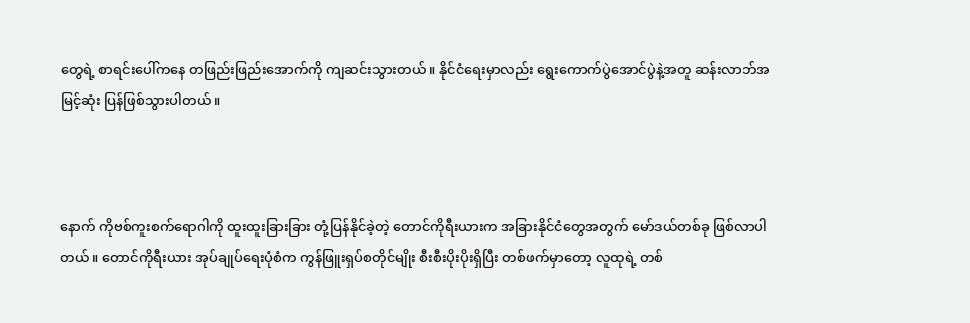တွေရဲ့ စာရင်းပေါ်ကနေ တဖြည်းဖြည်းအောက်ကို ကျဆင်းသွားတယ်။ နိုင်ငံရေးမှာလည်း ရွေးကောက်ပွဲအောင်ပွဲနဲ့အတူ ဆန်းလာဘ်အမြင့်ဆုံး ပြန်ဖြစ်သွားပါတယ်။



နောက် ကိုဗစ်ကူးစက်ရောဂါကို ထူးထူးခြားခြား တုံ့ပြန်နိုင်ခဲ့တဲ့ တောင်ကိုရီးယားက အခြားနိုင်ငံတွေအတွက် မော်ဒယ်တစ်ခု ဖြစ်လာပါတယ်။ တောင်ကိုရီးယား အုပ်ချုပ်ရေးပုံစံက ကွန်ဖြူးရှပ်စတိုင်မျိုး စီးစီးပိုးပိုးရှိပြီး တစ်ဖက်မှာတော့ လူထုရဲ့ တစ်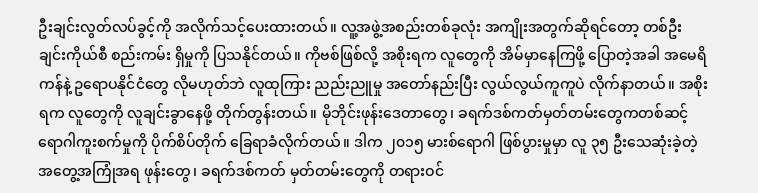ဦးချင်းလွတ်လပ်ခွင့်ကို အလိုက်သင့်ပေးထားတယ်။ လူ့အဖွဲ့အစည်းတစ်ခုလုံး အကျိုးအတွက်ဆိုရင်တော့ တစ်ဦးချင်းကိုယ်စီ စည်းကမ်း ရှိမှုကို ပြသနိုင်တယ်။ ကိုဗစ်ဖြစ်လို့ အစိုးရက လူတွေကို အိမ်မှာနေကြဖို့ ပြောတဲ့အခါ အမေရိကန်နဲ့ ဥရောပနိုင်ငံတွေ လိုမဟုတ်ဘဲ လူထုကြား ညည်းညူမှု အတော်နည်းပြီး လွယ်လွယ်ကူကူပဲ လိုက်နာတယ်။ အစိုးရက လူတွေကို လူချင်းခွာနေဖို့ တိုက်တွန်းတယ်။ မိုဘိုင်းဖုန်းဒေတာတွေ၊ ခရက်ဒစ်ကတ်မှတ်တမ်းတွေကတစ်ဆင့် ရောဂါကူးစက်မှုကို ပိုက်စိပ်တိုက် ခြေရာခံလိုက်တယ်။ ဒါက ၂၀၁၅ မားစ်ရောဂါ ဖြစ်ပွားမှုမှာ လူ ၃၅ ဦးသေဆုံးခဲ့တဲ့ အတွေ့အကြုံအရ ဖုန်းတွေ၊ ခရက်ဒစ်ကတ် မှတ်တမ်းတွေကို တရားဝင်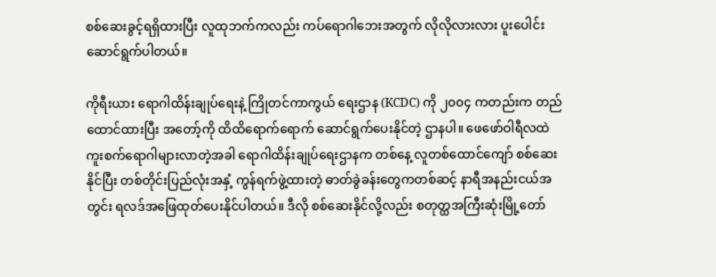စစ်ဆေးခွင့်ရရှိထားပြီး လူထုဘက်ကလည်း ကပ်ရောဂါဘေးအတွက် လိုလိုလားလား ပူးပေါင်းဆောင်ရွက်ပါတယ်။

ကိုရီးယား ရောဂါထိန်းချုပ်ရေးနဲ့ ကြိုတင်ကာကွယ် ရေးဌာန (KCDC) ကို ၂၀၀၄ ကတည်းက တည်ထောင်ထားပြီး အတော့်ကို ထိထိရောက်ရောက် ဆောင်ရွက်ပေးနိုင်တဲ့ ဌာနပါ။ ဖေဖော်ဝါရီလထဲ ကူးစက်ရောဂါများလာတဲ့အခါ ရောဂါထိန်းချုပ်ရေးဌာနက တစ်နေ့ လူတစ်ထောင်ကျော် စစ်ဆေးနိုင်ပြီး တစ်တိုင်းပြည်လုံးအနှံ့ ကွန်ရက်ဖွဲ့ထားတဲ့ ဓာတ်ခွဲခန်းတွေကတစ်ဆင့် နာရီအနည်းငယ်အတွင်း ရလဒ်အဖြေထုတ်ပေးနိုင်ပါတယ်။ ဒီလို စစ်ဆေးနိုင်လို့လည်း စတုတ္ထအကြီးဆုံးမြို့တော်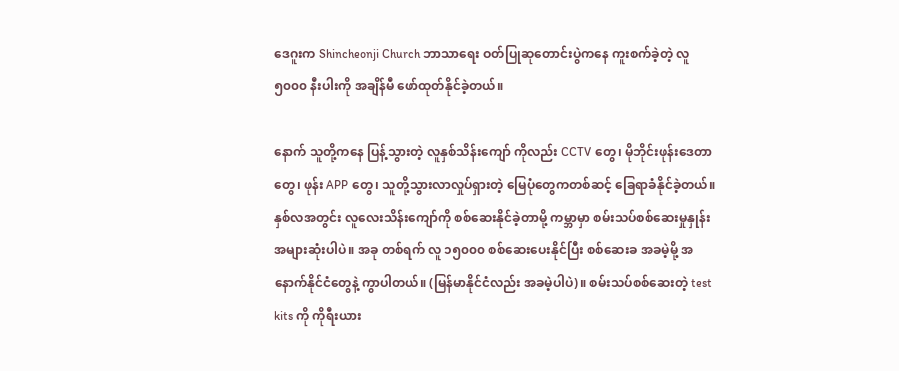ဒေဂူးက Shincheonji Church ဘာသာရေး ဝတ်ပြုဆုတောင်းပွဲကနေ ကူးစက်ခဲ့တဲ့ လူ ၅၀၀၀ နီးပါးကို အချိန်မီ ဖော်ထုတ်နိုင်ခဲ့တယ်။

နောက် သူတို့ကနေ ပြန့်သွားတဲ့ လူနှစ်သိန်းကျော် ကိုလည်း CCTV တွေ၊ မိုဘိုင်းဖုန်းဒေတာတွေ၊ ဖုန်း APP တွေ၊ သူတို့သွားလာလှုပ်ရှားတဲ့ မြေပုံတွေကတစ်ဆင့် ခြေရာခံနိုင်ခဲ့တယ်။ နှစ်လအတွင်း လူလေးသိန်းကျော်ကို စစ်ဆေးနိုင်ခဲ့တာမို့ ကမ္ဘာမှာ စမ်းသပ်စစ်ဆေးမှုနှုန်း အများဆုံးပါပဲ။ အခု တစ်ရက် လူ ၁၅၀၀၀ စစ်ဆေးပေးနိုင်ပြီး စစ်ဆေးခ အခမဲ့မို့ အနောက်နိုင်ငံတွေနဲ့ ကွာပါတယ်။ (မြန်မာနိုင်ငံလည်း အခမဲ့ပါပဲ)။ စမ်းသပ်စစ်ဆေးတဲ့ test kits ကို ကိုရီးယား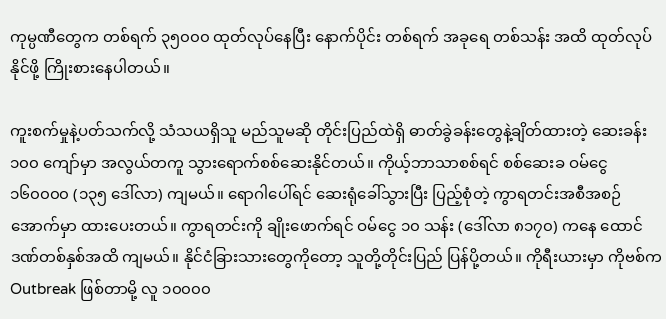ကုမ္ပဏီတွေက တစ်ရက် ၃၅၀၀၀ ထုတ်လုပ်နေပြီး နောက်ပိုင်း တစ်ရက် အခုရေ တစ်သန်း အထိ ထုတ်လုပ်နိုင်ဖို့ ကြိုးစားနေပါတယ်။

ကူးစက်မှုနဲ့ပတ်သက်လို့ သံသယရှိသူ မည်သူမဆို တိုင်းပြည်ထဲရှိ ဓာတ်ခွဲခန်းတွေနဲ့ချိတ်ထားတဲ့ ဆေးခန်း ၁၀၀ ကျော်မှာ အလွယ်တကူ သွားရောက်စစ်ဆေးနိုင်တယ်။ ကိုယ့်ဘာသာစစ်ရင် စစ်ဆေးခ ဝမ်ငွေ ၁၆၀၀၀၀ (၁၃၅ ဒေါ်လာ) ကျမယ်။ ရောဂါပေါ်ရင် ဆေးရုံခေါ်သွားပြီး ပြည့်စုံတဲ့ ကွာရတင်းအစီအစဉ်အောက်မှာ ထားပေးတယ်။ ကွာရတင်းကို ချိုးဖောက်ရင် ဝမ်ငွေ ၁၀ သန်း (ဒေါ်လာ ၈၁၇၀) ကနေ ထောင်ဒဏ်တစ်နှစ်အထိ ကျမယ်။ နိုင်ငံခြားသားတွေကိုတော့ သူတို့တိုင်းပြည် ပြန်ပို့တယ်။ ကိုရီးယားမှာ ကိုဗစ်က Outbreak ဖြစ်တာမို့ လူ ၁၀၀၀၀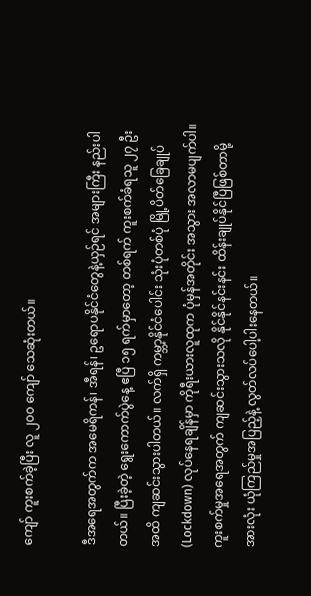ကျော် ကူးစက်ခဲ့ပြီး လူ ၂၀၀ ကျော် သေဆုံးတယ်။

ဒီအရေအတွက်က အမေရိကန်၊ အီရန်၊ ဥရောပနိုင်ငံတွေနဲ့ယှဉ်ရင် အများကြီး နည်းပါတယ်။ ပြီးခဲ့တဲ့ ရွေးကောက်ပွဲနေ့ ဧပြီ ၁၅ ရက်မှာတော့ တစ်ရက် ကူးစက်ခံရသူ ၂၇ ဦးအထိ ကျဆင်းသွားပါတယ်။ လက်ရှိ ကမ္ဘာ့နိုင်ငံပေါင်း သုံးပုံတစ်ပုံ မြို့ပိတ်ခြေချုပ် (Lockdown) လုပ်နေရချိန်မှာ ကိုရီးယားလူထုက ပုံမှန်အတိုင်း အသွား အလာမပျက်ပါ။ ကူးစက်မှုအရေအတွက် ကျဆင်းသွားသလို နိုင်နိုင်နင်းနင်း ထိန်းချုပ်နိုင်ပြီဖြစ်တာမို့ အားလုံး ယုံကြည်မှုအပြည့်နဲ့ လွတ်လပ်ပေါ့ပါးနေတယ်။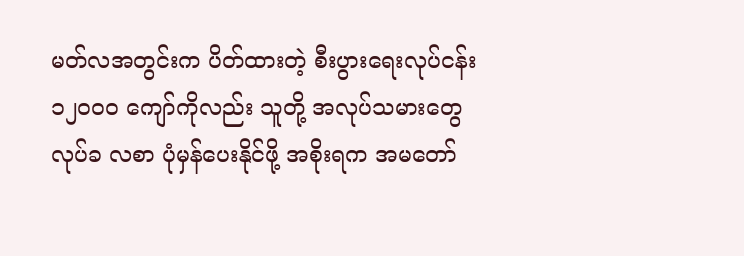မတ်လအတွင်းက ပိတ်ထားတဲ့ စီးပွားရေးလုပ်ငန်း ၁၂၀၀၀ ကျော်ကိုလည်း သူတို့ အလုပ်သမားတွေ လုပ်ခ လစာ ပုံမှန်ပေးနိုင်ဖို့ အစိုးရက အမတော်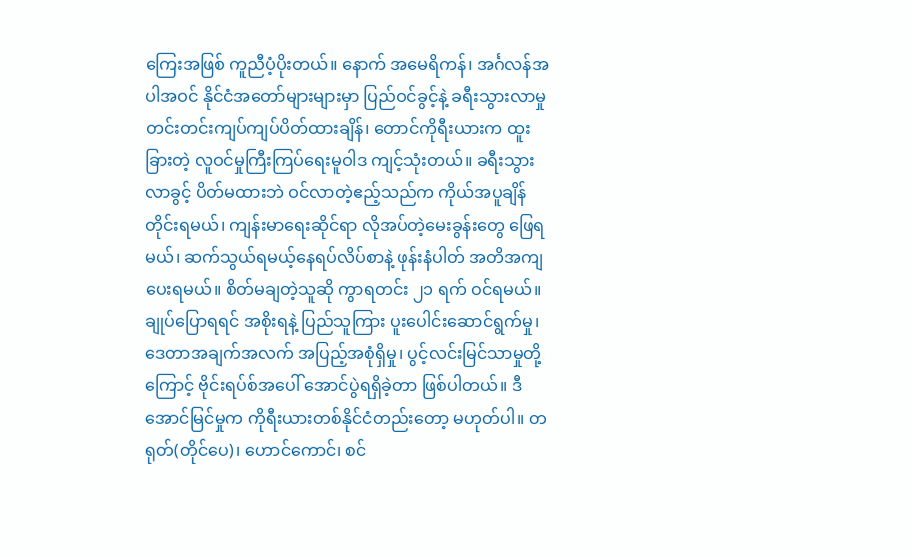ကြေးအဖြစ် ကူညီပံ့ပိုးတယ်။ နောက် အမေရိကန်၊ အင်္ဂလန်အပါအဝင် နိုင်ငံအတော်များများမှာ ပြည်ဝင်ခွင့်နဲ့ ခရီးသွားလာမှု တင်းတင်းကျပ်ကျပ်ပိတ်ထားချိန်၊ တောင်ကိုရီးယားက ထူးခြားတဲ့ လူဝင်မှုကြီးကြပ်ရေးမူဝါဒ ကျင့်သုံးတယ်။ ခရီးသွားလာခွင့် ပိတ်မထားဘဲ ဝင်လာတဲ့ဧည့်သည်က ကိုယ်အပူချိန် တိုင်းရမယ်၊ ကျန်းမာရေးဆိုင်ရာ လိုအပ်တဲ့မေးခွန်းတွေ ဖြေရမယ်၊ ဆက်သွယ်ရမယ့်နေရပ်လိပ်စာနဲ့ ဖုန်းနံပါတ် အတိအကျပေးရမယ်။ စိတ်မချတဲ့သူဆို ကွာရတင်း ၂၁ ရက် ဝင်ရမယ်။ ချုပ်ပြောရရင် အစိုးရနဲ့ ပြည်သူကြား ပူးပေါင်းဆောင်ရွက်မှု၊ ဒေတာအချက်အလက် အပြည့်အစုံရှိမှု၊ ပွင့်လင်းမြင်သာမှုတို့ကြောင့် ဗိုင်းရပ်စ်အပေါ် အောင်ပွဲရရှိခဲ့တာ ဖြစ်ပါတယ်။ ဒီအောင်မြင်မှုက ကိုရီးယားတစ်နိုင်ငံတည်းတော့ မဟုတ်ပါ။ တရုတ်(တိုင်ပေ)၊ ဟောင်ကောင်၊ စင်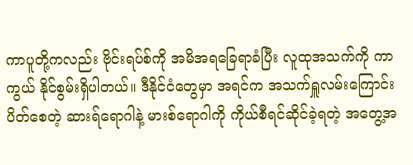ကာပူတို့ကလည်း ဗိုင်းရပ်စ်ကို အမိအရခြေရာခံပြီး လူထုအသက်ကို ကာကွယ် နိုင်စွမ်းရှိပါတယ်။ ဒီနိုင်ငံတွေမှာ အရင်က အသက်ရှူလမ်းကြောင်း ပိတ်စေတဲ့ ဆားရ်ရောဂါနဲ့ မားစ်ရောဂါကို ကိုယ်စီရင်ဆိုင်ခဲ့ရတဲ့ အတွေ့အ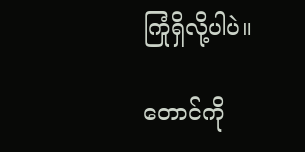ကြုံရှိလို့ပါပဲ။

တောင်ကို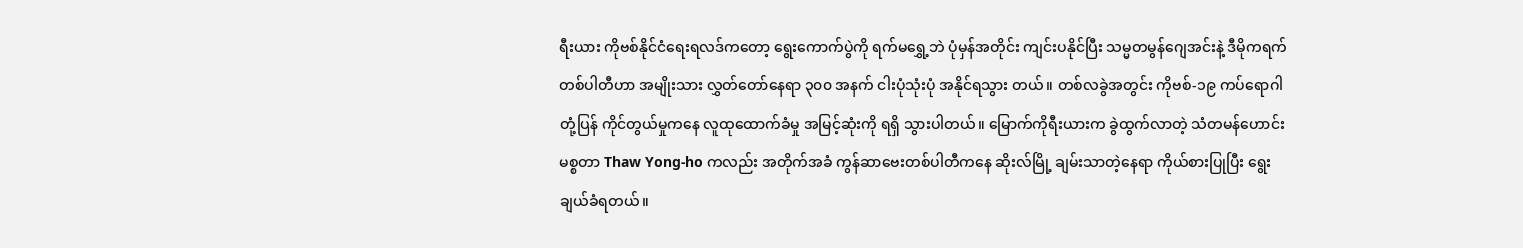ရီးယား ကိုဗစ်နိုင်ငံရေးရလဒ်ကတော့ ရွေးကောက်ပွဲကို ရက်မရွှေ့ဘဲ ပုံမှန်အတိုင်း ကျင်းပနိုင်ပြီး သမ္မတမွန်ဂျေအင်းနဲ့ ဒီမိုကရက်တစ်ပါတီဟာ အမျိုးသား လွှတ်တော်နေရာ ၃၀၀ အနက် ငါးပုံသုံးပုံ အနိုင်ရသွား တယ်။ တစ်လခွဲအတွင်း ကိုဗစ်-၁၉ ကပ်ရောဂါ တုံ့ပြန် ကိုင်တွယ်မှုကနေ လူထုထောက်ခံမှု အမြင့်ဆုံးကို ရရှိ သွားပါတယ်။ မြောက်ကိုရီးယားက ခွဲထွက်လာတဲ့ သံတမန်ဟောင်း မစ္စတာ Thaw Yong-ho ကလည်း အတိုက်အခံ ကွန်ဆာဗေးတစ်ပါတီကနေ ဆိုးလ်မြို့ ချမ်းသာတဲ့နေရာ ကိုယ်စားပြုပြီး ရွေးချယ်ခံရတယ်။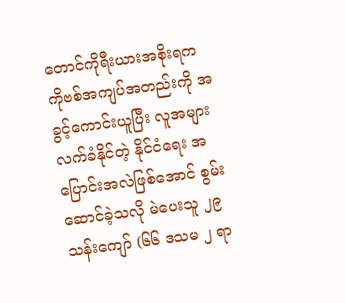တောင်ကိုရီးယားအစိုးရက ကိုဗစ်အကျပ်အတည်းကို အခွင့်ကောင်းယူပြီး လူအများလက်ခံနိုင်တဲ့ နိုင်ငံရေး အပြောင်းအလဲဖြစ်အောင် စွမ်းဆောင်ခဲ့သလို မဲပေးသူ ၂၉ သန်းကျော် (၆၆ ဒသမ ၂ ရာ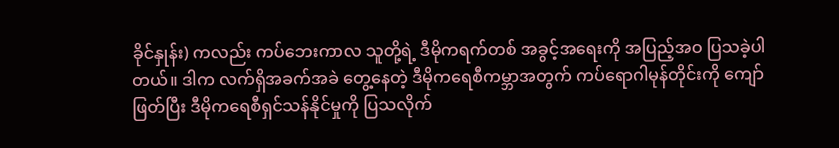ခိုင်နှုန်း) ကလည်း ကပ်ဘေးကာလ သူတို့ရဲ့ ဒီမိုကရက်တစ် အခွင့်အရေးကို အပြည့်အဝ ပြသခဲ့ပါတယ်။ ဒါက လက်ရှိအခက်အခဲ တွေ့နေတဲ့ ဒီမိုကရေစီကမ္ဘာအတွက် ကပ်ရောဂါမုန်တိုင်းကို ကျော်ဖြတ်ပြီး ဒီမိုကရေစီရှင်သန်နိုင်မှုကို ပြသလိုက်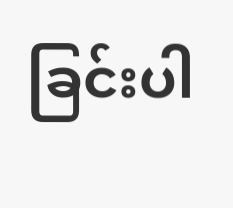ခြင်းပါ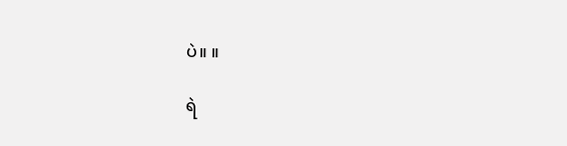ပဲ။ ။

ရဲ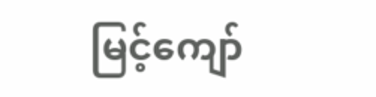မြင့်ကျော်